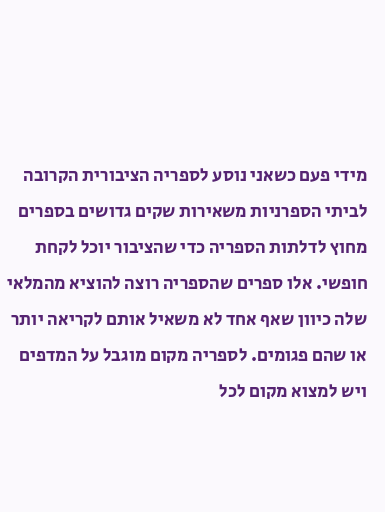מידי פעם כשאני נוסע לספריה הציבורית הקרובה לביתי הספרניות משאירות שקים גדושים בספרים מחוץ לדלתות הספריה כדי שהציבור יוכל לקחת חופשי. אלו ספרים שהספריה רוצה להוציא מהמלאי שלה כיוון שאף אחד לא משאיל אותם לקריאה יותר או שהם פגומים. לספריה מקום מוגבל על המדפים ויש למצוא מקום לכל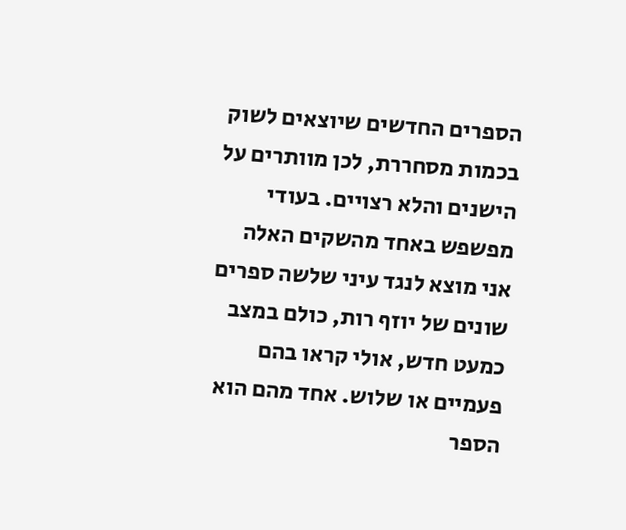הספרים החדשים שיוצאים לשוק בכמות מסחררת, לכן מוותרים על הישנים והלא רצויים. בעודי מפשפש באחד מהשקים האלה אני מוצא לנגד עיני שלשה ספרים שונים של יוזף רות, כולם במצב כמעט חדש, אולי קראו בהם פעמיים או שלוש. אחד מהם הוא הספר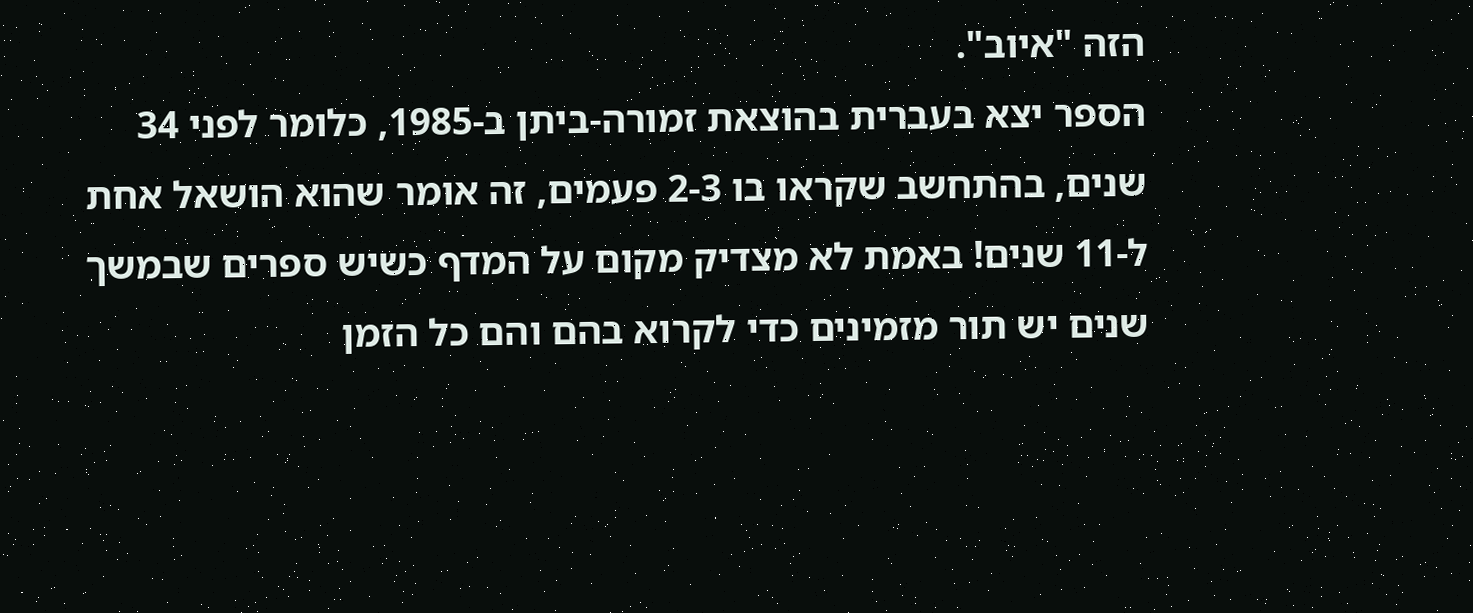הזה "איוב".
הספר יצא בעברית בהוצאת זמורה-ביתן ב-1985, כלומר לפני 34 שנים, בהתחשב שקראו בו 2-3 פעמים, זה אומר שהוא הושאל אחת ל-11 שנים! באמת לא מצדיק מקום על המדף כשיש ספרים שבמשך שנים יש תור מזמינים כדי לקרוא בהם והם כל הזמן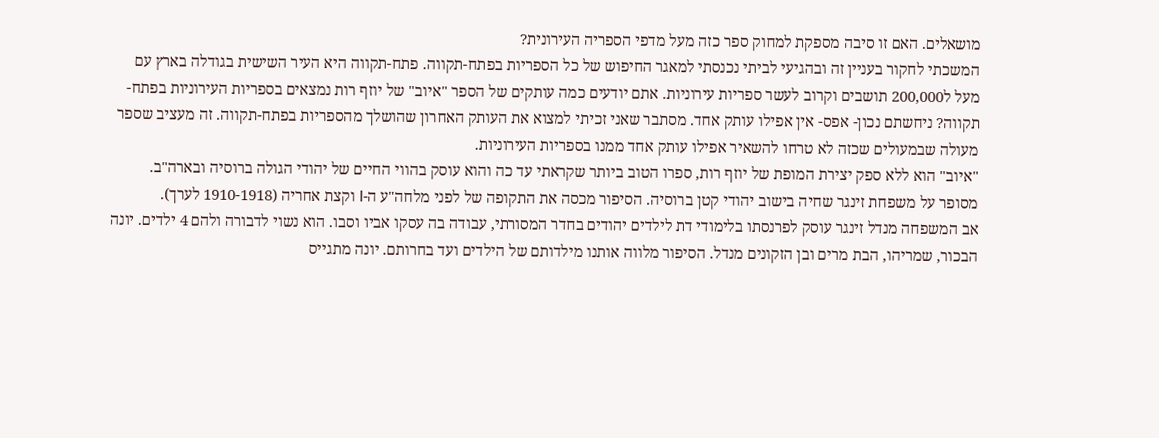מושאלים. האם זו סיבה מספקת למחוק ספר כזה מעל מדפי הספריה העירונית?
המשכתי לחקור בעניין זה ובהגיעי לביתי נכנסתי למאגר החיפוש של כל הספריות בפתח-תקווה. פתח-תקווה היא העיר השישית בגודלה בארץ עם מעל ל200,000 תושבים וקרוב לעשר ספריות עירוניות. אתם יודעים כמה עותקים של הספר "איוב" של יוזף רות נמצאים בספריות העירוניות בפתח-תקווה? ניחשתם נכון- אפס- אין אפילו עותק אחד. מסתבר שאני זכיתי למצוא את העותק האחרון שהושלך מהספריות בפתח-תקווה. זה מעציב שספר מעולה שבמעולים שכזה לא טרחו להשאיר אפילו עותק אחד ממנו בספריות העירוניות.
"איוב" הוא ללא ספק יצירת המופת של יוזף רות, ספרו הטוב ביותר שקראתי עד כה והוא עוסק בהווי החיים של יהודי הגולה ברוסיה ובארה"ב.
מסופר על משפחת זינגר שחיה בישוב יהודי קטן ברוסיה. הסיפור מכסה את התקופה של לפני מלחה"ע ה-I וקצת אחריה (1910-1918 לערך).
אב המשפחה מנדל זינגר עוסק לפרנסתו בלימודי דת לילדים יהודים בחדר המסורתי, עבודה בה עסקו אביו וסבו. הוא נשוי לדבורה ולהם 4 ילדים. יונה הבכור, שמריהו, הבת מרים ובן הזקונים מנדל. הסיפור מלווה אותנו מילדותם של הילדים ועד בחרותם. יונה מתגייס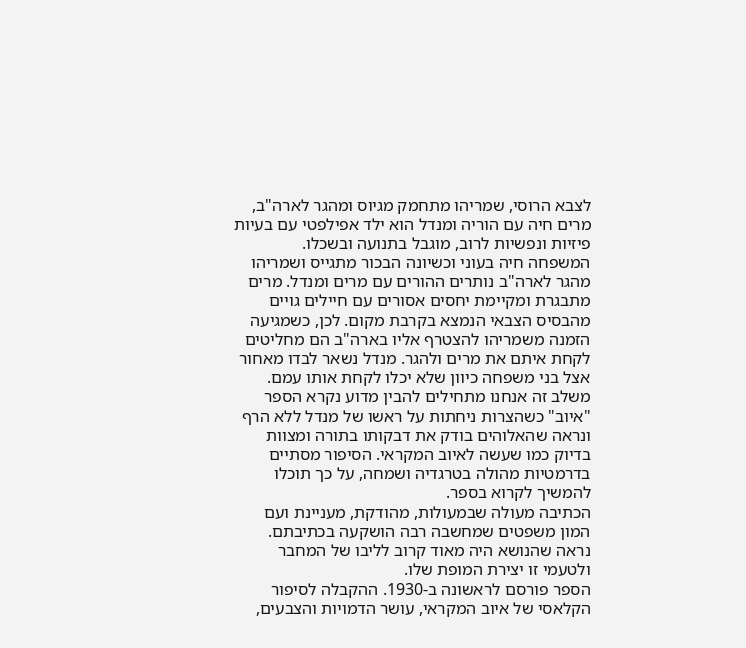לצבא הרוסי, שמריהו מתחמק מגיוס ומהגר לארה"ב, מרים חיה עם הוריה ומנדל הוא ילד אפילפטי עם בעיות פיזיות ונפשיות לרוב, מוגבל בתנועה ובשכלו.
המשפחה חיה בעוני וכשיונה הבכור מתגייס ושמריהו מהגר לארה"ב נותרים ההורים עם מרים ומנדל. מרים מתבגרת ומקיימת יחסים אסורים עם חיילים גויים מהבסיס הצבאי הנמצא בקרבת מקום. לכן, כשמגיעה הזמנה משמריהו להצטרף אליו בארה"ב הם מחליטים לקחת איתם את מרים ולהגר. מנדל נשאר לבדו מאחור אצל בני משפחה כיוון שלא יכלו לקחת אותו עמם. משלב זה אנחנו מתחילים להבין מדוע נקרא הספר "איוב" כשהצרות ניחתות על ראשו של מנדל ללא הרף ונראה שהאלוהים בודק את דבקותו בתורה ומצוות בדיוק כמו שעשה לאיוב המקראי. הסיפור מסתיים בדרמטיות מהולה בטרגדיה ושמחה, על כך תוכלו להמשיך לקרוא בספר.
הכתיבה מעולה שבמעולות, מהודקת, מעניינת ועם המון משפטים שמחשבה רבה הושקעה בכתיבתם. נראה שהנושא היה מאוד קרוב לליבו של המחבר ולטעמי זו יצירת המופת שלו.
הספר פורסם לראשונה ב-1930. ההקבלה לסיפור הקלאסי של איוב המקראי, עושר הדמויות והצבעים,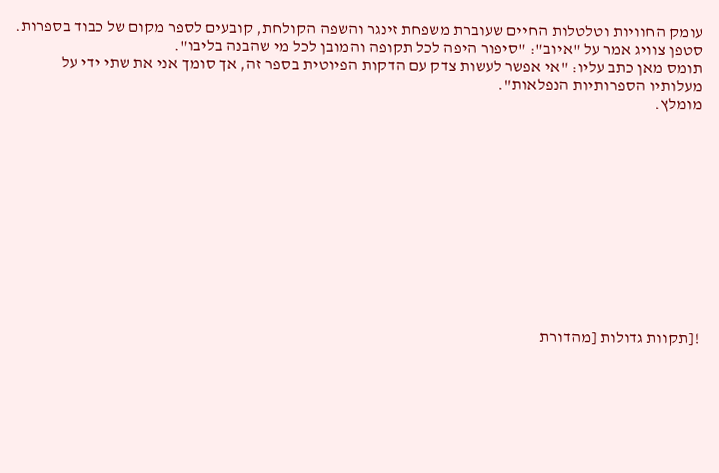עומק החוויות וטלטלות החיים שעוברת משפחת זינגר והשפה הקולחת, קובעים לספר מקום של כבוד בספרות.
סטפן צוויג אמר על "איוב": "סיפור היפה לכל תקופה והמובן לכל מי שהבנה בליבו".
תומס מאן כתב עליו: "אי אפשר לעשות צדק עם הדקות הפיוטית בספר זה, אך סומך אני את שתי ידי על מעלותיו הספרותיות הנפלאות".
מומלץ.












![תקוות גדולות [מהדורת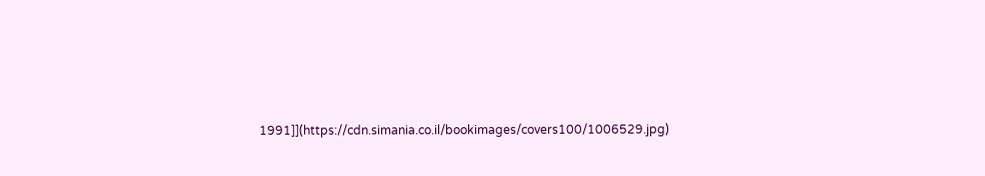1991]](https://cdn.simania.co.il/bookimages/covers100/1006529.jpg)